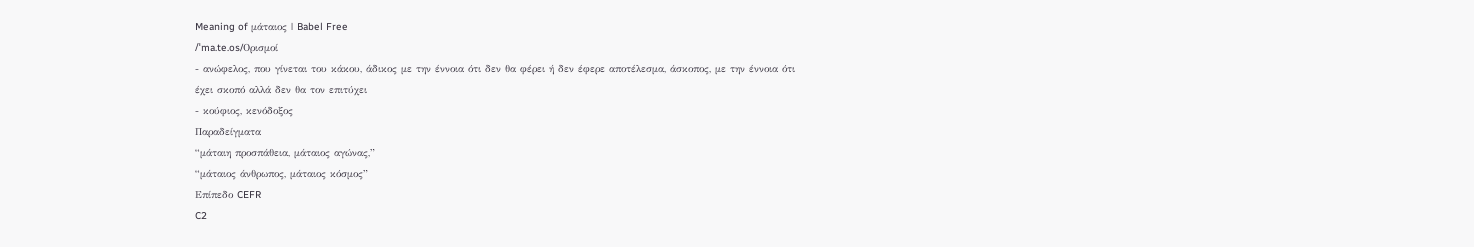Meaning of μάταιος | Babel Free
/ˈma.te.os/Ορισμοί
- ανώφελος, που γίνεται του κάκου, άδικος με την έννοια ότι δεν θα φέρει ή δεν έφερε αποτέλεσμα, άσκοπος, με την έννοια ότι έχει σκοπό αλλά δεν θα τον επιτύχει
- κούφιος, κενόδοξος
Παραδείγματα
“μάταιη προσπάθεια, μάταιος αγώνας,”
“μάταιος άνθρωπος, μάταιος κόσμος”
Επίπεδο CEFR
C2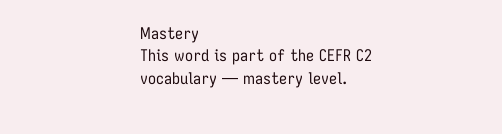Mastery
This word is part of the CEFR C2 vocabulary — mastery level.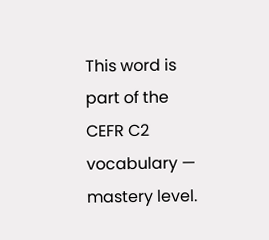This word is part of the CEFR C2 vocabulary — mastery level.